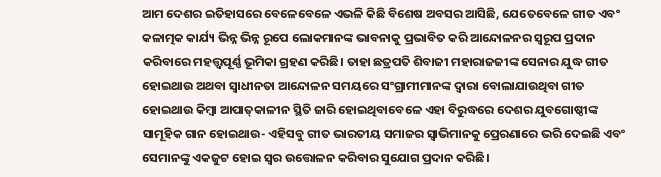ଆମ ଦେଶର ଇତିହାସରେ ବେଳେବେଳେ ଏଭଳି କିଛି ବିଶେଷ ଅବସର ଆସିଛି, ଯେତେବେଳେ ଗୀତ ଏବଂ କଳାତ୍ମକ କାର୍ଯ୍ୟ ଭିନ୍ନ ଭିନ୍ନ ରୂପେ ଲୋକମାନଙ୍କ ଭାବନାକୁ ପ୍ରଭାବିତ କରି ଆନ୍ଦୋଳନର ସ୍ୱରୂପ ପ୍ରଦାନ କରିବାରେ ମହତ୍ତ୍ବପୂର୍ଣ୍ଣ ଭୂମିକା ଗ୍ରହଣ କରିଛି। ତାହା ଛତ୍ରପତି ଶିବାଜୀ ମହାରାଜଜୀଙ୍କ ସେନାର ଯୁଦ୍ଧ ଗୀତ ହୋଇଥାଉ ଅଥବା ସ୍ୱାଧୀନତା ଆନ୍ଦୋଳନ ସମୟରେ ସଂଗ୍ରାମୀମାନଙ୍କ ଦ୍ୱାରା ବୋଲାଯାଉଥିବା ଗୀତ ହୋଇଥାଉ କିମ୍ବା ଆପାତ୍‌କାଳୀନ ସ୍ଥିତି ଜାରି ହୋଇଥିବାବେଳେ ଏହା ବିରୁଦ୍ଧରେ ଦେଶର ଯୁବଗୋଷ୍ଠୀଙ୍କ ସାମୂହିକ ଗାନ ହୋଇଥାଉ- ଏହିସବୁ ଗୀତ ଭାରତୀୟ ସମାଜର ସ୍ୱାଭିମାନକୁ ପ୍ରେରଣାରେ ଭରି ଦେଇଛି ଏବଂ ସେମାନଙ୍କୁ ଏକଜୁଟ ହୋଇ ସ୍ୱର ଉତ୍ତୋଳନ କରିବାର ସୁଯୋଗ ପ୍ରଦାନ କରିଛି।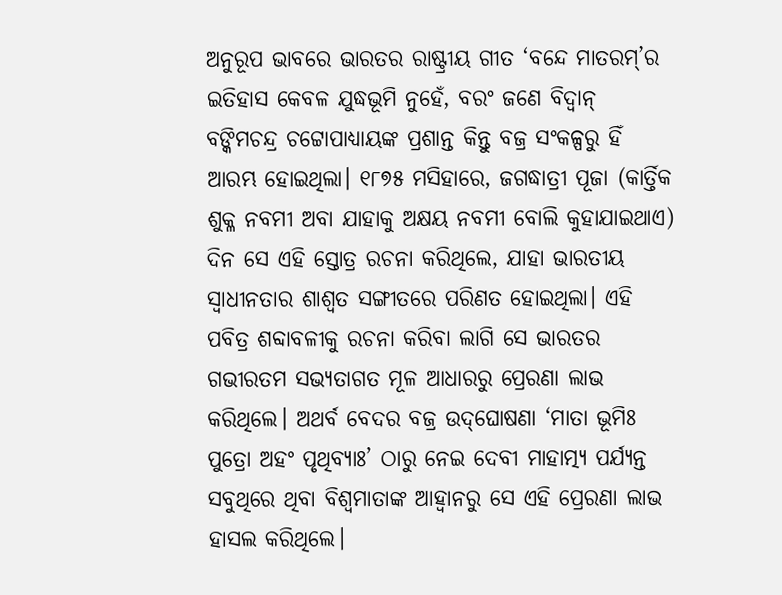ଅନୁରୂପ ଭାବରେ ଭାରତର ରାଷ୍ଟ୍ରୀୟ ଗୀତ ‘ବନ୍ଦେ ମାତରମ୍’ର ଇତିହାସ କେବଳ ଯୁଦ୍ଧଭୂମି ନୁହେଁ, ବରଂ ଜଣେ ବିଦ୍ୱାନ୍ ବଙ୍କିମଚନ୍ଦ୍ର ଚଟ୍ଟୋପାଧ୍ୟାୟଙ୍କ ପ୍ରଶାନ୍ତ କିନ୍ତୁ ବଜ୍ର ସଂକଳ୍ପରୁ ହିଁ ଆରମ୍ଭ ହୋଇଥିଲା। ୧୮୭୫ ମସିହାରେ, ଜଗଦ୍ଧାତ୍ରୀ ପୂଜା (କାର୍ତ୍ତିକ ଶୁକ୍ଳ ନବମୀ ଅବା ଯାହାକୁ ଅକ୍ଷୟ ନବମୀ ବୋଲି କୁହାଯାଇଥାଏ) ଦିନ ସେ ଏହି ସ୍ତୋତ୍ର ରଚନା କରିଥିଲେ, ଯାହା ଭାରତୀୟ ସ୍ୱାଧୀନତାର ଶାଶ୍ୱତ ସଙ୍ଗୀତରେ ପରିଣତ ହୋଇଥିଲା। ଏହି ପବିତ୍ର ଶବ୍ଦାବଳୀକୁ ରଚନା କରିବା ଲାଗି ସେ ଭାରତର ଗଭୀରତମ ସଭ୍ୟତାଗତ ମୂଳ ଆଧାରରୁ ପ୍ରେରଣା ଲାଭ କରିଥିଲେ। ଅଥର୍ବ ବେଦର ବଜ୍ର ଉଦ୍‌ଘୋଷଣା ‘ମାତା ଭୂମିଃ ପୁତ୍ରୋ ଅହଂ ପୃଥିବ୍ୟାଃ’ ଠାରୁ ନେଇ ଦେବୀ ମାହାତ୍ମ୍ୟ ପର୍ଯ୍ୟନ୍ତ ସବୁଥିରେ ଥିବା ବିଶ୍ୱମାତାଙ୍କ ଆହ୍ୱାନରୁ ସେ ଏହି ପ୍ରେରଣା ଲାଭ ହାସଲ କରିଥିଲେ।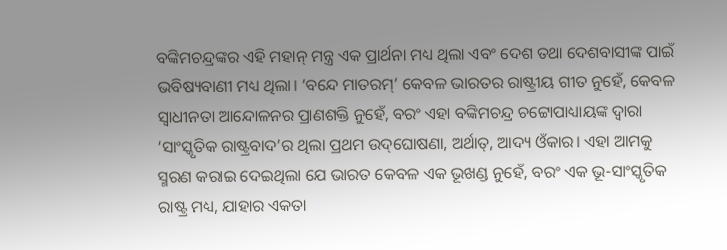ବଙ୍କିମଚନ୍ଦ୍ରଙ୍କର ଏହି ମହାନ୍ ମନ୍ତ୍ର ଏକ ପ୍ରାର୍ଥନା ମଧ୍ୟ ଥିଲା ଏବଂ ଦେଶ ତଥା ଦେଶବାସୀଙ୍କ ପାଇଁ ଭବିଷ୍ୟବାଣୀ ମଧ୍ୟ ଥିଲା। ‘ବନ୍ଦେ ମାତରମ୍’ କେବଳ ଭାରତର ରାଷ୍ଟ୍ରୀୟ ଗୀତ ନୁହେଁ, କେବଳ ସ୍ୱାଧୀନତା ଆନ୍ଦୋଳନର ପ୍ରାଣଶକ୍ତି ନୁହେଁ, ବରଂ ଏହା ବଙ୍କିମଚନ୍ଦ୍ର ଚଟ୍ଟୋପାଧ୍ୟାୟଙ୍କ ଦ୍ୱାରା ‘ସାଂସ୍କୃତିକ ରାଷ୍ଟ୍ରବାଦ’ର ଥିଲା ପ୍ରଥମ ଉଦ୍‌ଘୋଷଣା, ଅର୍ଥାତ୍, ଆଦ୍ୟ ଓଁକାର। ଏହା ଆମକୁ ସ୍ମରଣ କରାଇ ଦେଇଥିଲା ଯେ ଭାରତ କେବଳ ଏକ ଭୂଖଣ୍ଡ ନୁହେଁ, ବରଂ ଏକ ଭୂ-ସାଂସ୍କୃତିକ ରାଷ୍ଟ୍ର ମଧ୍ୟ, ଯାହାର ଏକତା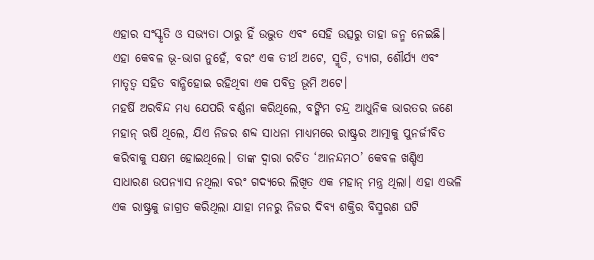ଏହାର ସଂସ୍କୃତି ଓ ସଭ୍ୟତା ଠାରୁ ହିଁ ଉଦ୍ଭୁତ ଏବଂ ସେହି ଉତ୍ସରୁ ତାହା ଜନ୍ମ ନେଇଛି। ଏହା କେବଳ ଭୂ-ଭାଗ ନୁହେଁ, ବରଂ ଏକ ତୀର୍ଥ ଅଟେ, ସ୍ମୃତି, ତ୍ୟାଗ, ଶୌର୍ଯ୍ୟ ଏବଂ ମାତୃତ୍ୱ ସହିତ ବାନ୍ଧିହୋଇ ରହିଥିବା ଏକ ପବିତ୍ର ଭୂମି ଅଟେ।
ମହର୍ଷି ଅରବିନ୍ଦ ମଧ୍ୟ ଯେପରି ବର୍ଣ୍ଣନା କରିଥିଲେ, ବଙ୍କିମ ଚନ୍ଦ୍ର ଆଧୁନିକ ଭାରତର ଜଣେ ମହାନ୍ ଋଷି ଥିଲେ, ଯିଏ ନିଜର ଶବ୍ଦ ସାଧନା ମାଧ୍ୟମରେ ରାଷ୍ଟ୍ରର ଆତ୍ମାକୁ ପୁନର୍ଜୀବିତ କରିବାକୁ ସକ୍ଷମ ହୋଇଥିଲେ। ତାଙ୍କ ଦ୍ୱାରା ରଚିତ ‘ଆନନ୍ଦମଠ’ କେବଳ ଖଣ୍ଡିଏ ସାଧାରଣ ଉପନ୍ୟାସ ନଥିଲା ବରଂ ଗଦ୍ୟରେ ଲିଖିତ ଏକ ମହାନ୍‌ ମନ୍ତ୍ର ଥିଲା। ଏହା ଏଭଳି ଏକ ରାଷ୍ଟ୍ରକୁ ଜାଗ୍ରତ କରିଥିଲା ଯାହା ମନରୁ ନିଜର ଦିବ୍ୟ ଶକ୍ତିର ବିସ୍ମରଣ ଘଟି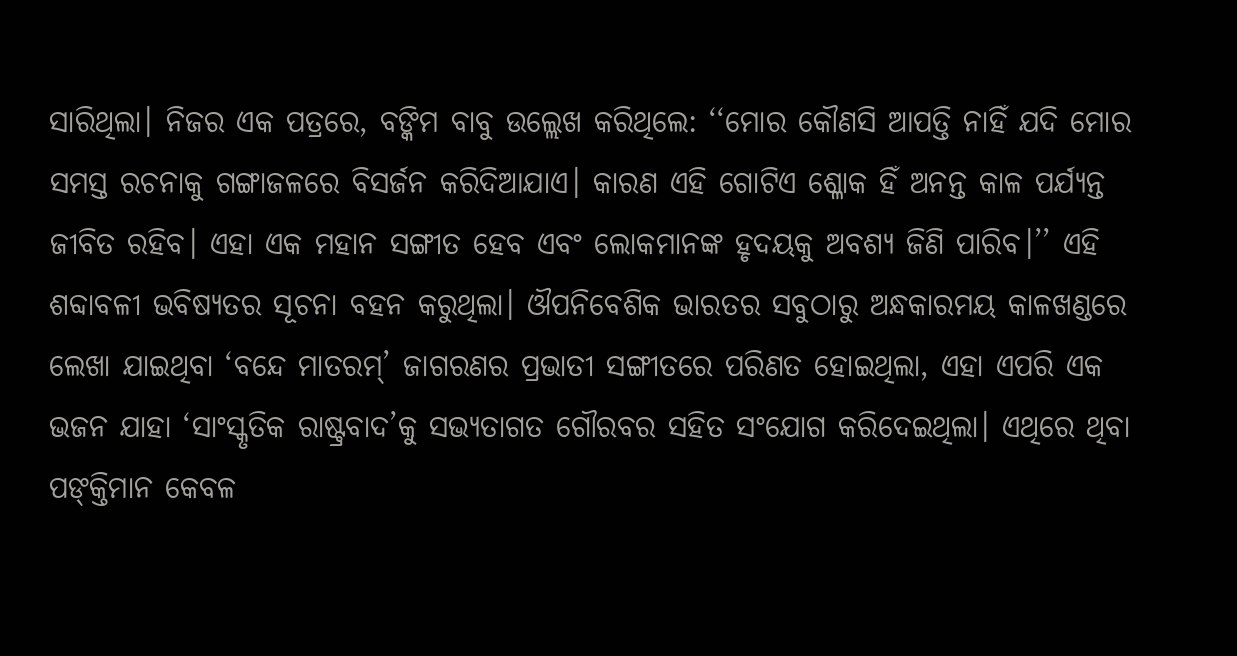ସାରିଥିଲା। ନିଜର ଏକ ପତ୍ରରେ, ବଙ୍କିମ ବାବୁ ଉଲ୍ଲେଖ କରିଥିଲେ: ‘‘ମୋର କୌଣସି ଆପତ୍ତି ନାହିଁ ଯଦି ମୋର ସମସ୍ତ ରଚନାକୁ ଗଙ୍ଗାଜଳରେ ବିସର୍ଜନ କରିଦିଆଯାଏ। କାରଣ ଏହି ଗୋଟିଏ ଶ୍ଳୋକ ହିଁ ଅନନ୍ତ କାଳ ପର୍ଯ୍ୟନ୍ତ ଜୀବିତ ରହିବ। ଏହା ଏକ ମହାନ ସଙ୍ଗୀତ ହେବ ଏବଂ ଲୋକମାନଙ୍କ ହୃଦୟକୁ ଅବଶ୍ୟ ଜିଣି ପାରିବ।’’ ଏହି ଶବ୍ଦାବଳୀ ଭବିଷ୍ୟତର ସୂଚନା ବହନ କରୁଥିଲା। ଔପନିବେଶିକ ଭାରତର ସବୁଠାରୁ ଅନ୍ଧକାରମୟ କାଳଖଣ୍ଡରେ ଲେଖା ଯାଇଥିବା ‘ବନ୍ଦେ ମାତରମ୍’ ଜାଗରଣର ପ୍ରଭାତୀ ସଙ୍ଗୀତରେ ପରିଣତ ହୋଇଥିଲା, ଏହା ଏପରି ଏକ ଭଜନ ଯାହା ‘ସାଂସ୍କୃତିକ ରାଷ୍ଟ୍ରବାଦ’କୁ ସଭ୍ୟତାଗତ ଗୌରବର ସହିତ ସଂଯୋଗ କରିଦେଇଥିଲା। ଏଥିରେ ଥିବା ପଙ୍‌କ୍ତିମାନ କେବଳ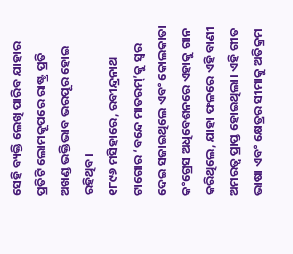ସେହି ବ୍ୟକ୍ତି ଲେଖି ପାରିବ ଯାହାର ପ୍ରତିଟି ଲୋମକୂପରେ ରାଷ୍ଟ୍ର ପ୍ରତି ଅଖଣ୍ଡ ଭକ୍ତିଭାବ ଭରପୂର ହୋଇ ରହିଥିବ।
୧୮୯୬ ମସିହାରେ, ରବୀନ୍ଦ୍ରନାଥ ଟାଗୋର ‘ବନ୍ଦେ ମାତରମ୍‌’କୁ ସ୍ୱର ଦେଇ ସଜାଇଥିଲେ ଏବଂ କୋଲକାତା କଂଗ୍ରେସ ଅଧିବେଶନରେ ଏହାକୁ ଗାନ କରିଥିଲେ, ଯାହା ଫଳରେ ଏହି ବାଣୀ ଅମରତ୍ୱ ପ୍ରାପ୍ତ ହୋଇଥିଲା। ଏହି ଗୀତ ଭାଷା ଏବଂ କ୍ଷେତ୍ରର ସୀମାକୁ ଅତିକ୍ରମ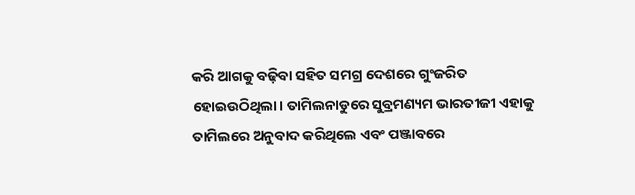କରି ଆଗକୁ ବଢ଼ିବା ସହିତ ସମଗ୍ର ଦେଶରେ ଗୁଂଜରିତ ହୋଇଉଠିଥିଲା। ତାମିଲନାଡୁରେ ସୁବ୍ରମଣ୍ୟମ ଭାରତୀଜୀ ଏହାକୁ ତାମିଲରେ ଅନୁବାଦ କରିଥିଲେ ଏବଂ ପଞ୍ଜାବରେ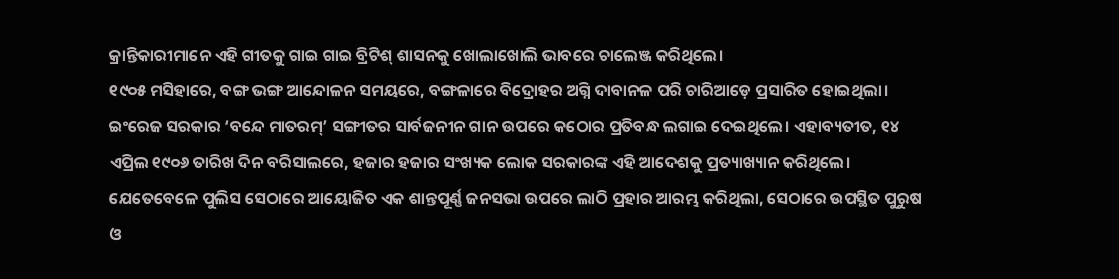କ୍ରାନ୍ତିକାରୀମାନେ ଏହି ଗୀତକୁ ଗାଇ ଗାଇ ବ୍ରିଟିଶ୍ ଶାସନକୁ ଖୋଲାଖୋଲି ଭାବରେ ଚାଲେଞ୍ଜ କରିଥିଲେ।
୧୯୦୫ ମସିହାରେ, ବଙ୍ଗ ଭଙ୍ଗ ଆନ୍ଦୋଳନ ସମୟରେ, ବଙ୍ଗଳାରେ ବିଦ୍ରୋହର ଅଗ୍ନି ଦାବାନଳ ପରି ଚାରିଆଡ଼େ ପ୍ରସାରିତ ହୋଇଥିଲା। ଇଂରେଜ ସରକାର ‘ବନ୍ଦେ ମାତରମ୍’ ସଙ୍ଗୀତର ସାର୍ବଜନୀନ ଗାନ ଉପରେ କଠୋର ପ୍ରତିବନ୍ଧ ଲଗାଇ ଦେଇଥିଲେ। ଏହାବ୍ୟତୀତ, ୧୪ ଏପ୍ରିଲ ୧୯୦୬ ତାରିଖ ଦିନ ବରିସାଲରେ, ହଜାର ହଜାର ସଂଖ୍ୟକ ଲୋକ ସରକାରଙ୍କ ଏହି ଆଦେଶକୁ ପ୍ରତ୍ୟାଖ୍ୟାନ କରିଥିଲେ। ଯେତେବେଳେ ପୁଲିସ ସେଠାରେ ଆୟୋଜିତ ଏକ ଶାନ୍ତପୂର୍ଣ୍ଣ ଜନସଭା ଉପରେ ଲାଠି ପ୍ରହାର ଆରମ୍ଭ କରିଥିଲା, ସେଠାରେ ଉପସ୍ଥିତ ପୁରୁଷ ଓ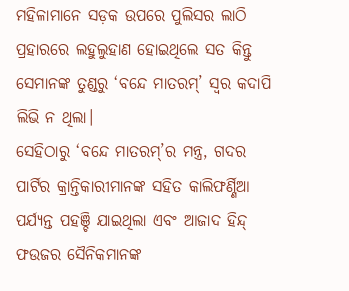ମହିଳାମାନେ ସଡ଼କ ଉପରେ ପୁଲିସର ଲାଠି ପ୍ରହାରରେ ଲହୁଲୁହାଣ ହୋଇଥିଲେ ସତ କିନ୍ତୁ ସେମାନଙ୍କ ତୁଣ୍ଡରୁ ‘ବନ୍ଦେ ମାତରମ୍’ ସ୍ୱର କଦାପି ଲିଭି ନ ଥିଲା।
ସେହିଠାରୁ ‘ବନ୍ଦେ ମାତରମ୍’ର ମନ୍ତ୍ର, ଗଦର ପାର୍ଟିର କ୍ରାନ୍ତିକାରୀମାନଙ୍କ ସହିତ କାଲିଫର୍ଣ୍ଣିଆ ପର୍ଯ୍ୟନ୍ତ ପହଞ୍ଚି ଯାଇଥିଲା ଏବଂ ଆଜାଦ ହିନ୍ଦ୍ ଫଉଜର ସୈନିକମାନଙ୍କ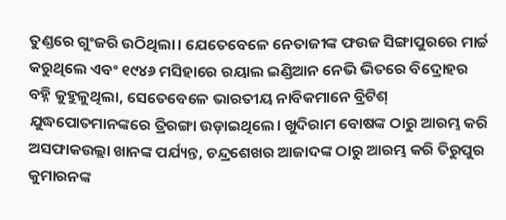ତୁଣ୍ଡରେ ଗୁଂଜରି ଉଠିଥିଲା। ଯେତେବେଳେ ନେତାଜୀଙ୍କ ଫଉଜ ସିଙ୍ଗାପୁରରେ ମାର୍ଚ୍ଚ କରୁଥିଲେ ଏବଂ ୧୯୪୬ ମସିହାରେ ରୟାଲ ଇଣ୍ଡିଆନ ନେଭି ଭିତରେ ବିଦ୍ରୋହର ବହ୍ନି କୁହୁଳୁଥିଲା, ସେତେବେଳେ ଭାରତୀୟ ନାବିକମାନେ ବ୍ରିଟିଶ୍ ଯୁଦ୍ଧପୋତମାନଙ୍କରେ ତ୍ରିରଙ୍ଗା ଉଡ଼ାଇଥିଲେ। ଖୁଦିରାମ ବୋଷଙ୍କ ଠାରୁ ଆରମ୍ଭ କରି ଅସଫାକଉଲ୍ଲା ଖାନଙ୍କ ପର୍ଯ୍ୟନ୍ତ, ଚନ୍ଦ୍ରଶେଖର ଆଜାଦଙ୍କ ଠାରୁ ଆରମ୍ଭ କରି ତିରୁପୁର କୁମାରନଙ୍କ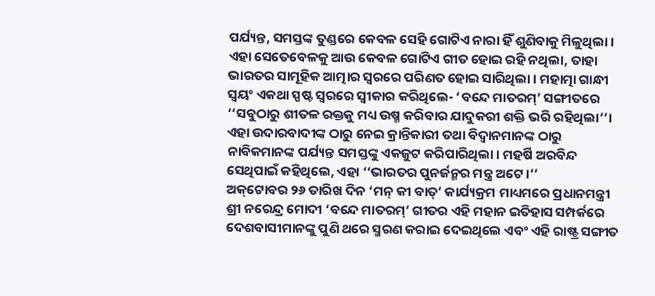ପର୍ଯ୍ୟନ୍ତ, ସମସ୍ତଙ୍କ ତୁଣ୍ଡରେ କେବଳ ସେହି ଗୋଟିଏ ନାରା ହିଁ ଶୁଣିବାକୁ ମିଳୁଥିଲା। ଏହା ସେତେବେଳକୁ ଆଉ କେବଳ ଗୋଟିଏ ଗୀତ ହୋଇ ରହି ନଥିଲା, ତାହା ଭାରତର ସାମୂହିକ ଆତ୍ମାର ସ୍ୱରରେ ପରିଣତ ହୋଇ ସାରିଥିଲା। ମହାତ୍ମା ଗାନ୍ଧୀ ସ୍ୱୟଂ ଏକଥା ସ୍ପଷ୍ଟ ସ୍ୱରରେ ସ୍ୱୀକାର କରିଥିଲେ- ‘ବନ୍ଦେ ମାତରମ୍’ ସଙ୍ଗୀତରେ ‘‘ସବୁଠାରୁ ଶୀତଳ ରକ୍ତକୁ ମଧ୍ୟ ଉଷ୍ମ କରିବାର ଯାଦୁକରୀ ଶକ୍ତି ଭରି ରହିଥିଲା’’। ଏହା ଉଦାରବାଦୀଙ୍କ ଠାରୁ ନେଇ କ୍ରାନ୍ତିକାରୀ ତଥା ବିଦ୍ୱାନମାନଙ୍କ ଠାରୁ ନାବିକମାନଙ୍କ ପର୍ଯ୍ୟନ୍ତ ସମସ୍ତଙ୍କୁ ଏକଜୁଟ କରିପାରିଥିଲା। ମହର୍ଷି ଅରବିନ୍ଦ ସେଥିପାଇଁ କହିଥିଲେ, ଏହା ‘‘ଭାରତର ପୁନର୍ଜନ୍ମର ମନ୍ତ୍ର ଅଟେ।’’
ଅକ୍‌ଟୋବର ୨୬ ତାରିଖ ଦିନ ‘ମନ୍ କୀ ବାତ୍’ କାର୍ଯ୍ୟକ୍ରମ ମାଧ୍ୟମରେ ପ୍ରଧାନମନ୍ତ୍ରୀ ଶ୍ରୀ ନରେନ୍ଦ୍ର ମୋଦୀ ‘ବନ୍ଦେ ମାତରମ୍’ ଗୀତର ଏହି ମହାନ ଇତିହାସ ସମ୍ପର୍କରେ ଦେଶବାସୀମାନଙ୍କୁ ପୁଣି ଥରେ ସ୍ମରଣ କରାଇ ଦେଇଥିଲେ ଏବଂ ଏହି ରାଷ୍ଟ୍ର ସଙ୍ଗୀତ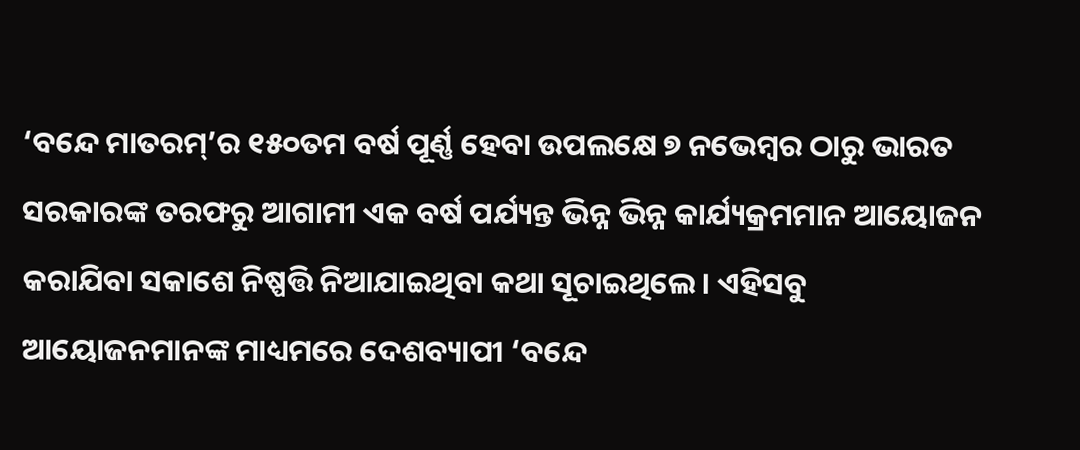‘ବନ୍ଦେ ମାତରମ୍’ର ୧୫୦ତମ ବର୍ଷ ପୂର୍ଣ୍ଣ ହେବା ଉପଲକ୍ଷେ ୭ ନଭେମ୍ବର ଠାରୁ ଭାରତ ସରକାରଙ୍କ ତରଫରୁ ଆଗାମୀ ଏକ ବର୍ଷ ପର୍ଯ୍ୟନ୍ତ ଭିନ୍ନ ଭିନ୍ନ କାର୍ଯ୍ୟକ୍ରମମାନ ଆୟୋଜନ କରାଯିବା ସକାଶେ ନିଷ୍ପତ୍ତି ନିଆଯାଇଥିବା କଥା ସୂଚାଇଥିଲେ। ଏହିସବୁ ଆୟୋଜନମାନଙ୍କ ମାଧ୍ୟମରେ ଦେଶବ୍ୟାପୀ ‘ବନ୍ଦେ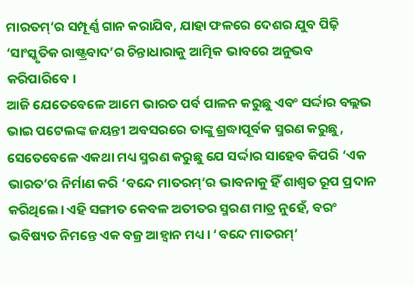ମାରତମ୍‌’ର ସମ୍ପୂର୍ଣ୍ଣ ଗାନ କରାଯିବ, ଯାହା ଫଳରେ ଦେଶର ଯୁବ ପିଢ଼ି ‘ସାଂସ୍କୃତିକ ରାଷ୍ଟ୍ରବାଦ’ର ଚିନ୍ତାଧାରାକୁ ଆତ୍ମିକ ଭାବରେ ଅନୁଭବ କରିପାରିବେ।
ଆଜି ଯେତେବେଳେ ଆମେ ଭାରତ ପର୍ବ ପାଳନ କରୁଛୁ ଏବଂ ସର୍ଦ୍ଦାର ବଲ୍ଲଭ ଭାଇ ପଟେଲଙ୍କ ଜୟନ୍ତୀ ଅବସରରେ ତାଙ୍କୁ ଶ୍ରଦ୍ଧାପୂର୍ବକ ସ୍ମରଣ କରୁଛୁ, ସେତେବେଳେ ଏକଥା ମଧ୍ୟ ସ୍ମରଣ କରୁଛୁ ଯେ ସର୍ଦ୍ଦାର ସାହେବ କିପରି ‘ଏକ ଭାରତ’ର ନିର୍ମାଣ କରି ‘ବନ୍ଦେ ମାତରମ୍‌’ର ଭାବନାକୁ ହିଁ ଶାଶ୍ୱତ ରୂପ ପ୍ରଦାନ କରିଥିଲେ। ଏହି ସଙ୍ଗୀତ କେବଳ ଅତୀତର ସ୍ମରଣ ମାତ୍ର ନୁହେଁ, ବରଂ ଭବିଷ୍ୟତ ନିମନ୍ତେ ଏକ ବଜ୍ର ଆହ୍ୱାନ ମଧ୍ୟ। ‘ବନ୍ଦେ ମାତରମ୍‌’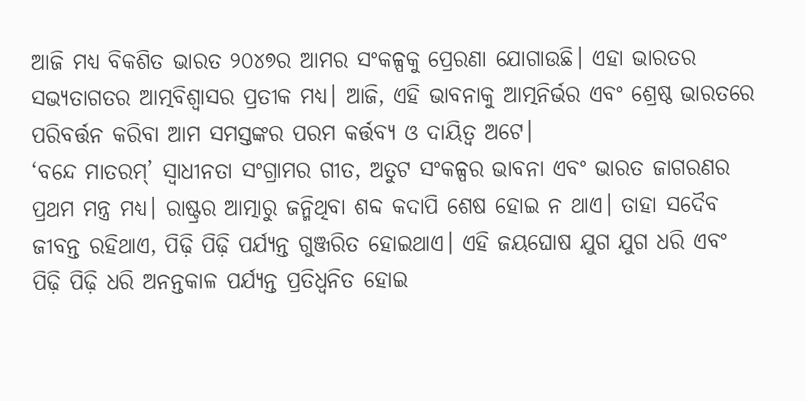ଆଜି ମଧ୍ୟ ବିକଶିତ ଭାରତ ୨୦୪୭ର ଆମର ସଂକଳ୍ପକୁ ପ୍ରେରଣା ଯୋଗାଉଛି। ଏହା ଭାରତର ସଭ୍ୟତାଗତର ଆତ୍ମବିଶ୍ୱାସର ପ୍ରତୀକ ମଧ୍ୟ। ଆଜି, ଏହି ଭାବନାକୁ ଆତ୍ମନିର୍ଭର ଏବଂ ଶ୍ରେଷ୍ଠ ଭାରତରେ ପରିବର୍ତ୍ତନ କରିବା ଆମ ସମସ୍ତଙ୍କର ପରମ କର୍ତ୍ତବ୍ୟ ଓ ଦାୟିତ୍ୱ ଅଟେ।
‘ବନ୍ଦେ ମାତରମ୍’ ସ୍ୱାଧୀନତା ସଂଗ୍ରାମର ଗୀତ, ଅତୁଟ ସଂକଳ୍ପର ଭାବନା ଏବଂ ଭାରତ ଜାଗରଣର ପ୍ରଥମ ମନ୍ତ୍ର ମଧ୍ୟ। ରାଷ୍ଟ୍ରର ଆତ୍ମାରୁ ଜନ୍ମିଥିବା ଶବ୍ଦ କଦାପି ଶେଷ ହୋଇ ନ ଥାଏ। ତାହା ସଦୈବ ଜୀବନ୍ତ ରହିଥାଏ, ପିଢ଼ି ପିଢ଼ି ପର୍ଯ୍ୟନ୍ତ ଗୁଞ୍ଜରିତ ହୋଇଥାଏ। ଏହି ଜୟଘୋଷ ଯୁଗ ଯୁଗ ଧରି ଏବଂ ପିଢ଼ି ପିଢ଼ି ଧରି ଅନନ୍ତକାଳ ପର୍ଯ୍ୟନ୍ତ ପ୍ରତିଧ୍ୱନିତ ହୋଇ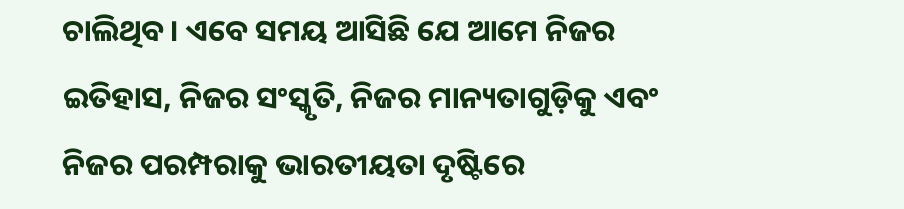ଚାଲିଥିବ। ଏବେ ସମୟ ଆସିଛି ଯେ ଆମେ ନିଜର ଇତିହାସ, ନିଜର ସଂସ୍କୃତି, ନିଜର ମାନ୍ୟତାଗୁଡ଼ିକୁ ଏବଂ ନିଜର ପରମ୍ପରାକୁ ଭାରତୀୟତା ଦୃଷ୍ଟିରେ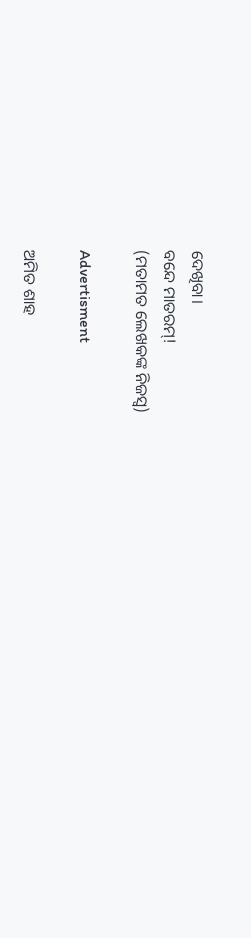ଦେଖିବା।
ବନ୍ଦେ ମାତରମ୍‌!
(ମତାମତ ଲେଖକଙ୍କ ନିଜସ୍ବ)

Advertisment

ଅମିତ ଶାହ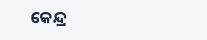କେନ୍ଦ୍ର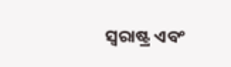ସ୍ୱରାଷ୍ଟ୍ର ଏବଂ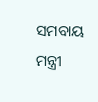ସମବାୟ ମନ୍ତ୍ରୀ